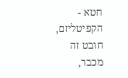חטא - הקפיטליזם,
חובט זה מכבר,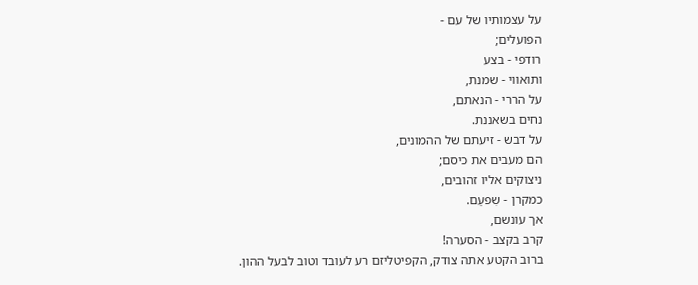על עצמותיו של עם -
הפועלים;
רודפי - בצע
ותואווי - שמנת,
על הררי - הנאתם,
נחים בשאננת.
על דבש - זיעתם של ההמונים,
הם מעבים את כיסם;
ניצוקים אליו זהובים,
כמקרן - שִפעַם.
אך עונשם,
קרב בקצב - הסערה!
ברוב הקטע אתה צודק, הקפיטליזם רע לעובד וטוב לבעל ההון.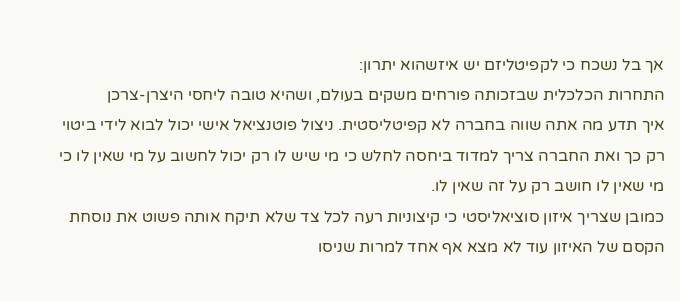אך בל נשכח כי לקפיטליזם יש איזשהוא יתרון:
התחרות הכלכלית שבזכותה פורחים משקים בעולם, ושהיא טובה ליחסי היצרן-צרכן
איך תדע מה אתה שווה בחברה לא קפיטליסטית. ניצול פוטנציאל אישי יכול לבוא לידי ביטוי רק כך ואת החברה צריך למדוד ביחסה לחלש כי מי שיש לו רק יכול לחשוב על מי שאין לו כי מי שאין לו חושב רק על זה שאין לו.
כמובן שצריך איזון סוציאליסטי כי קיצוניות רעה לכל צד שלא תיקח אותה פשוט את נוסחת הקסם של האיזון עוד לא מצא אף אחד למרות שניסו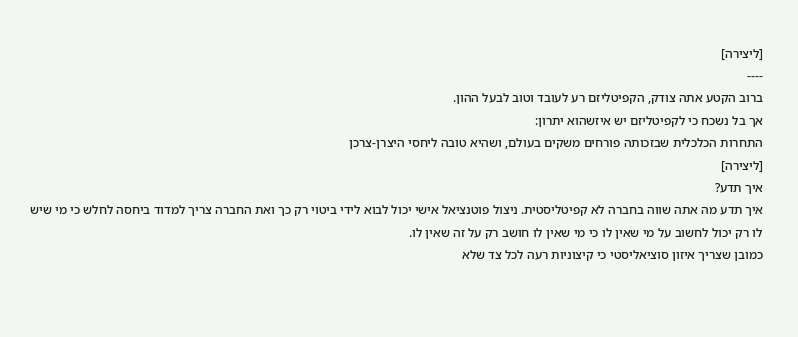[ליצירה]
----
ברוב הקטע אתה צודק, הקפיטליזם רע לעובד וטוב לבעל ההון.
אך בל נשכח כי לקפיטליזם יש איזשהוא יתרון:
התחרות הכלכלית שבזכותה פורחים משקים בעולם, ושהיא טובה ליחסי היצרן-צרכן
[ליצירה]
איך תדע?
איך תדע מה אתה שווה בחברה לא קפיטליסטית. ניצול פוטנציאל אישי יכול לבוא לידי ביטוי רק כך ואת החברה צריך למדוד ביחסה לחלש כי מי שיש לו רק יכול לחשוב על מי שאין לו כי מי שאין לו חושב רק על זה שאין לו.
כמובן שצריך איזון סוציאליסטי כי קיצוניות רעה לכל צד שלא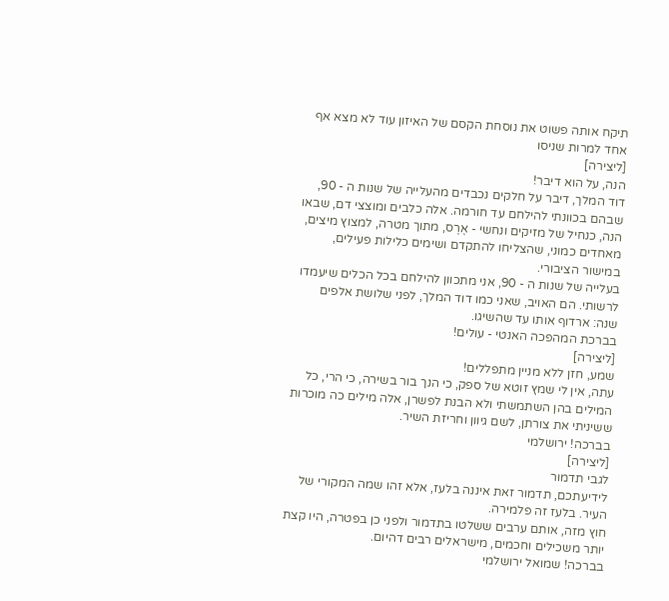תיקח אותה פשוט את נוסחת הקסם של האיזון עוד לא מצא אף אחד למרות שניסו
[ליצירה]
הנה, על הוא דיבר!
דוד המלך, דיבר על חלקים נכבדים מהעלייה של שנות ה - 90, שבהם בכוונתי להילחם עד חורמה. אלה כלבים ומוצצי דם, שבאו הנה, כנחיל של מזיקים ונחשי - אֶרֶס, מתוך מטרה, למצוץ מיצים, מאחדים כמוני, שהצליחו להתקדם ושימים כלילות פעילים, במישור הציבורי.
בעלייה של שנות ה - 90, אני מתכוון להילחם בכל הכלים שיעמדו לרשותי. הם האויב, שאני כמו דוד המלך, לפני שלושת אלפים שנה: ארדוף אותו עד שהשיגו.
בברכת המהפכה האנטי - עולים!
[ליצירה]
שמע, חזן ללא מניין מתפללים!
עתה, אין לי שמץ זוטא של ספק, כי הנך בור בשירה, כי הרי, כל המילים בהן השתמשתי ולא הבנת לפשרן, אלה מילים כה מוכרות ששיניתי את צורתן, לשם גיוון וחריזת השיר.
בברכה! ירושלמי
[ליצירה]
לגבי תדמור
לידיעתכם, תדמור זאת איננה בלעז, אלא זהו שמה המקורי של העיר. בלעז זה פלמירה.
חוץ מזה, אותם ערבים ששלטו בתדמור ולפני כן בפטרה, היו קצת יותר משכילים וחכמים, מישראלים רבים דהיום.
בברכה! שמואל ירושלמי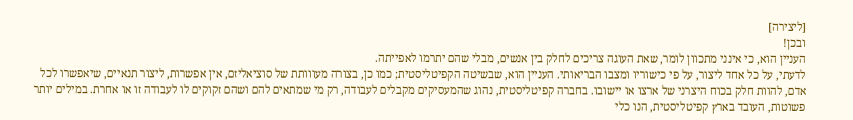[ליצירה]
ובכן!
העניין הוא, כי אינני מתכוון לומר, שאת העוגה צריכים לחלק בין אנשים, מבלי שהם יתרמו לאפייתה.
לדעתי, על כל אחד ליצור, על פי כישוריו ומצבו הבריאותי. העניין הוא, שבשיטה הקפיטליסטית; כמו כן, בצורה מעווותת של סוציאליזם, אין אפשרות, ליצור תנאיים, שיאפשרו לכל אדם, להוות חלק בכוח היצרני של ארצו או יישובו. בחברה קפיטליסטית, נהוג שהמעסיקים מקבלים לעבודה, רק מי שמתאים להם ושהם זקוקים לו לעבודה זו או אחרת. במילים יותר פשוטות, העובד בארץ קפיטליסטית, הנו כלי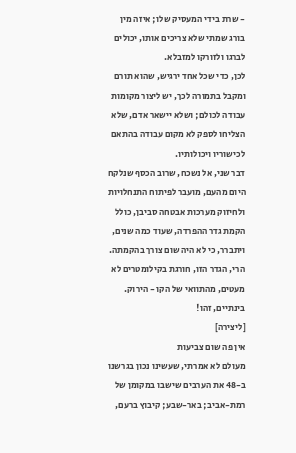- שרת בידי המעסיק שלו; איזה מין בורג שמתי שלא צריכים אותו, יכולים לברגו ולזורקו למזבלא.
לכן, כדי שכל אחד ירגיש, שהוא תורם ומקבל בתמורה לכך, יש ליצור מקומות עבודה לכולם; ושלא יישאר אדם, שלא הצליחו לספק לא מקום עבודה בהתאם לכישוריו ויכולותיו.
דבר שני, אל נשכח, שרוב הכסף שנלקח היום מהעם, מועבר לפיתוח התנחלויות ולחיזוק מערכות אבטחה סביבן, כולל הקמת גדר ההפרדה, שעוד כמה שנים, ויתברר, כי לא היה שום צורך בהקמתה. הרי, הגדר הזו, חורגת בקילומטרים לא מעטים, מהתוואי של הקו - הירוק.
בינתיים, זהו!
[ליצירה]
אין פה שום צביעות
מעולם לא אמרתי, שעשינו נכון בגרשנו ב-48 את הערבים שישבו במקומן של רמת-אביב; באר-שבע; קיבוץ ברעם,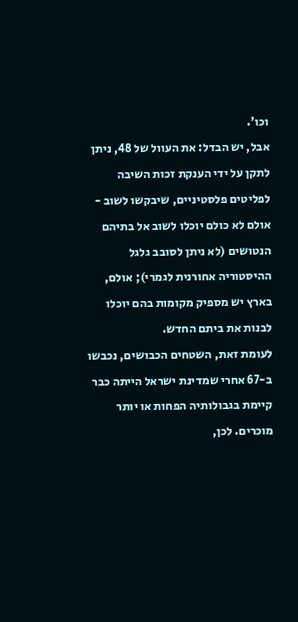וכו'.
אבל, יש הבדל: את העוול של 48, ניתן לתקן על ידי הענקת זכות השיבה לפליטים פלסטיניים, שיבקשו לשוב - אולם לא כולם יוכלו לשוב אל בתיהם הנטושים (לא ניתן לסובב גלגל ההיסטוריה אחורנית לגמרי); אולם, בארץ יש מספיק מקומות בהם יוכלו לבנות את ביתם החדש.
לעומת זאת, השטחים הכבושים, נכבשו ב-67 אחרי שמדינת ישראל הייתה כבר קיימת בגבולותיה הפחות או יותר מוכרים. לכן,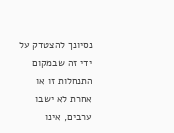נסיונך להצטדק על ידי זה שבמקום התנחלות זו או אחרת לא ישבו ערבים, אינו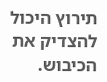תירוץ היכול להצדיק את הכיבוש.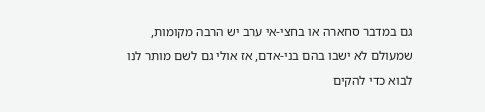גם במדבר סחארה או בחצי-אי ערב יש הרבה מקומות, שמעולם לא ישבו בהם בני-אדם, אז אולי גם לשם מותר לנו לבוא כדי להקים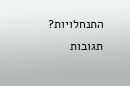התנחלויות?
תגובות